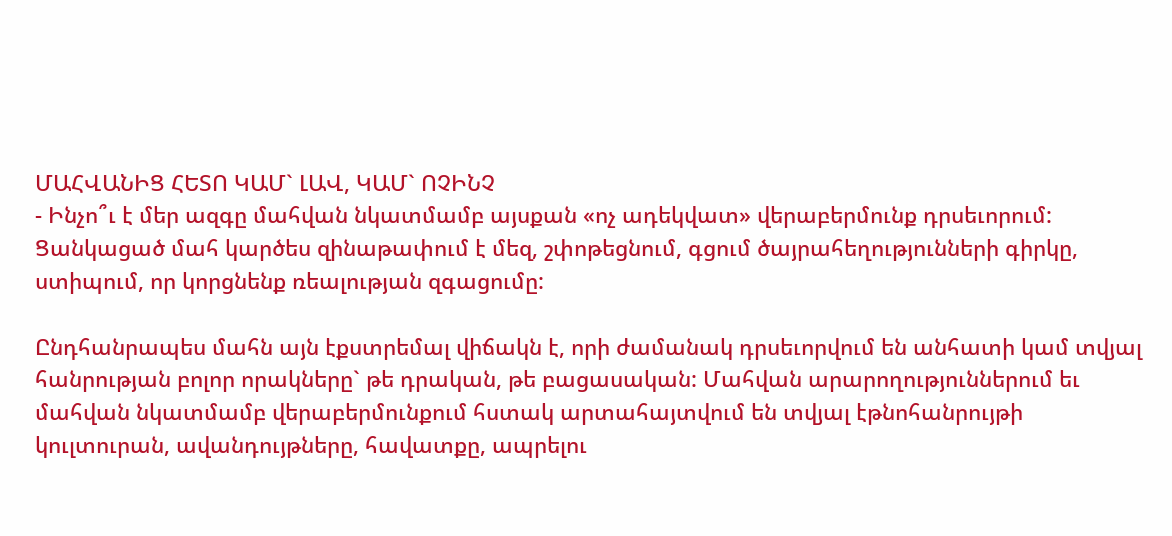ՄԱՀՎԱՆԻՑ ՀԵՏՈ ԿԱՄ` ԼԱՎ, ԿԱՄ` ՈՉԻՆՉ
- Ինչո՞ւ է մեր ազգը մահվան նկատմամբ այսքան «ոչ ադեկվատ» վերաբերմունք դրսեւորում: Ցանկացած մահ կարծես զինաթափում է մեզ, շփոթեցնում, գցում ծայրահեղությունների գիրկը, ստիպում, որ կորցնենք ռեալության զգացումը:

Ընդհանրապես մահն այն էքստրեմալ վիճակն է, որի ժամանակ դրսեւորվում են անհատի կամ տվյալ հանրության բոլոր որակները` թե դրական, թե բացասական: Մահվան արարողություններում եւ մահվան նկատմամբ վերաբերմունքում հստակ արտահայտվում են տվյալ էթնոհանրույթի կուլտուրան, ավանդույթները, հավատքը, ապրելու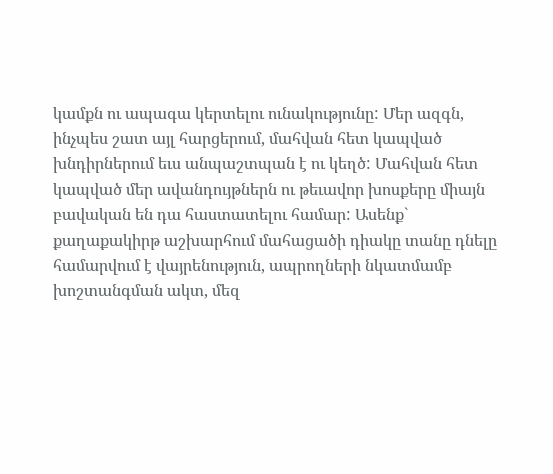կամքն ու ապագա կերտելու ունակությունը: Մեր ազգն, ինչպես շատ այլ հարցերում, մահվան հետ կապված խնդիրներում եւս անպաշտպան է ու կեղծ: Մահվան հետ կապված մեր ավանդույթներն ու թեւավոր խոսքերը միայն բավական են դա հաստատելու համար: Ասենք` քաղաքակիրթ աշխարհում մահացածի դիակը տանը դնելը համարվում է վայրենություն, ապրողների նկատմամբ խոշտանգման ակտ, մեզ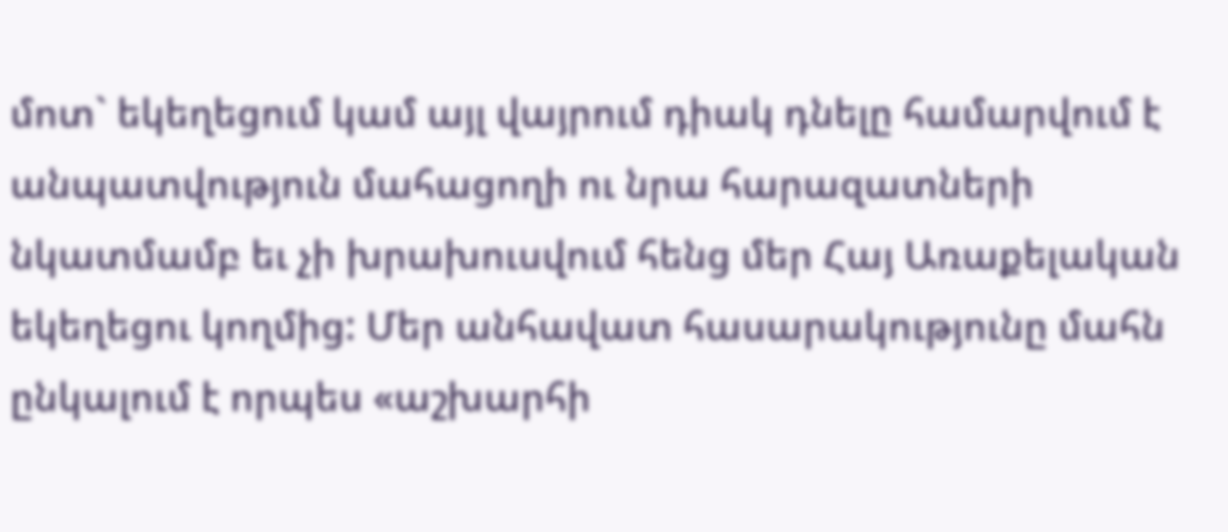մոտ` եկեղեցում կամ այլ վայրում դիակ դնելը համարվում է անպատվություն մահացողի ու նրա հարազատների նկատմամբ եւ չի խրախուսվում հենց մեր Հայ Առաքելական եկեղեցու կողմից: Մեր անհավատ հասարակությունը մահն ընկալում է որպես «աշխարհի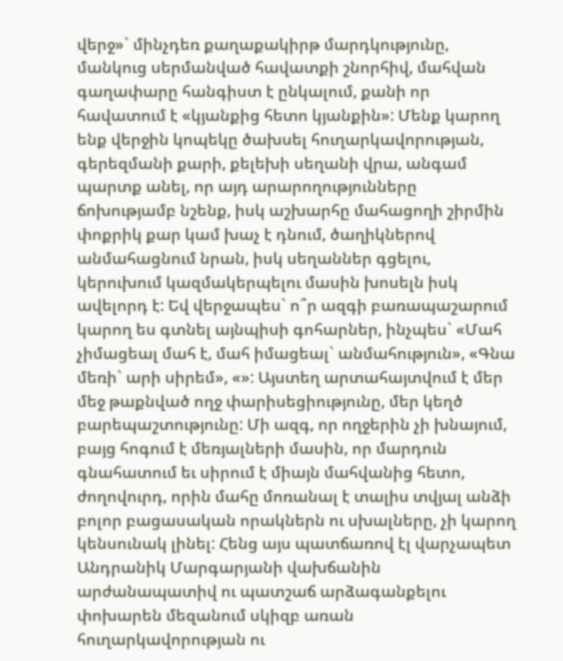վերջ»` մինչդեռ քաղաքակիրթ մարդկությունը, մանկուց սերմանված հավատքի շնորհիվ, մահվան գաղափարը հանգիստ է ընկալում, քանի որ հավատում է «կյանքից հետո կյանքին»: Մենք կարող ենք վերջին կոպեկը ծախսել հուղարկավորության, գերեզմանի քարի, քելեխի սեղանի վրա, անգամ պարտք անել, որ այդ արարողությունները ճոխությամբ նշենք, իսկ աշխարհը մահացողի շիրմին փոքրիկ քար կամ խաչ է դնում, ծաղիկներով անմահացնում նրան, իսկ սեղաններ գցելու, կերուխում կազմակերպելու մասին խոսելն իսկ ավելորդ է: Եվ վերջապես` ո՞ր ազգի բառապաշարում կարող ես գտնել այնպիսի գոհարներ, ինչպես` «Մահ չիմացեալ մահ է, մահ իմացեալ` անմահություն», «Գնա մեռի` արի սիրեմ», «»: Այստեղ արտահայտվում է մեր մեջ թաքնված ողջ փարիսեցիությունը, մեր կեղծ բարեպաշտությունը: Մի ազգ, որ ողջերին չի խնայում, բայց հոգում է մեռյալների մասին, որ մարդուն գնահատում եւ սիրում է միայն մահվանից հետո, ժողովուրդ, որին մահը մոռանալ է տալիս տվյալ անձի բոլոր բացասական որակներն ու սխալները, չի կարող կենսունակ լինել: Հենց այս պատճառով էլ վարչապետ Անդրանիկ Մարգարյանի վախճանին արժանապատիվ ու պատշաճ արձագանքելու փոխարեն մեզանում սկիզբ առան հուղարկավորության ու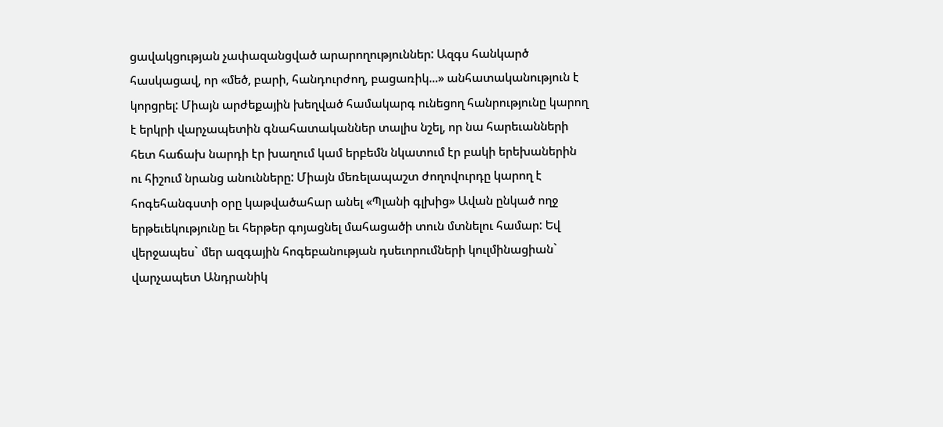ցավակցության չափազանցված արարողություններ: Ազգս հանկարծ հասկացավ, որ «մեծ, բարի, հանդուրժող, բացառիկ...» անհատականություն է կորցրել: Միայն արժեքային խեղված համակարգ ունեցող հանրությունը կարող է երկրի վարչապետին գնահատականներ տալիս նշել, որ նա հարեւանների հետ հաճախ նարդի էր խաղում կամ երբեմն նկատում էր բակի երեխաներին ու հիշում նրանց անունները: Միայն մեռելապաշտ ժողովուրդը կարող է հոգեհանգստի օրը կաթվածահար անել «Պլանի գլխից» Ավան ընկած ողջ երթեւեկությունը եւ հերթեր գոյացնել մահացածի տուն մտնելու համար: Եվ վերջապես` մեր ազգային հոգեբանության դսեւորումների կուլմինացիան` վարչապետ Անդրանիկ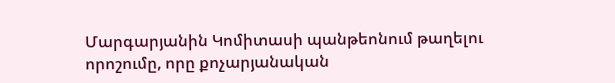Մարգարյանին Կոմիտասի պանթեոնում թաղելու որոշումը, որը քոչարյանական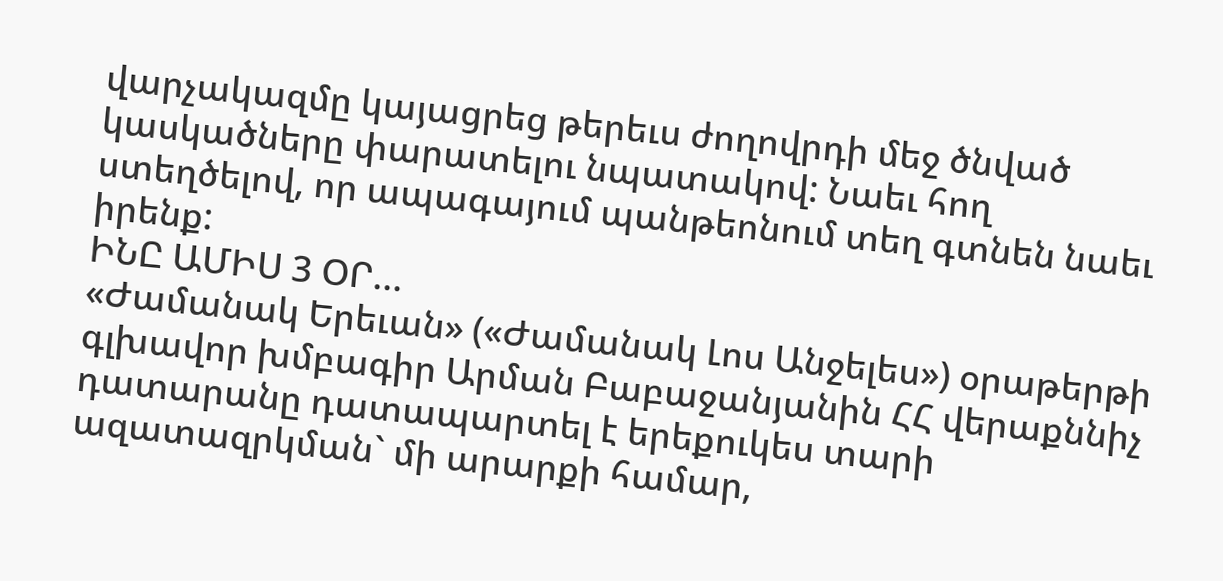վարչակազմը կայացրեց թերեւս ժողովրդի մեջ ծնված կասկածները փարատելու նպատակով: Նաեւ հող ստեղծելով, որ ապագայում պանթեոնում տեղ գտնեն նաեւ իրենք:
ԻՆԸ ԱՄԻՍ 3 ՕՐ...
«Ժամանակ Երեւան» («Ժամանակ Լոս Անջելես») օրաթերթի գլխավոր խմբագիր Արման Բաբաջանյանին ՀՀ վերաքննիչ դատարանը դատապարտել է երեքուկես տարի ազատազրկման` մի արարքի համար,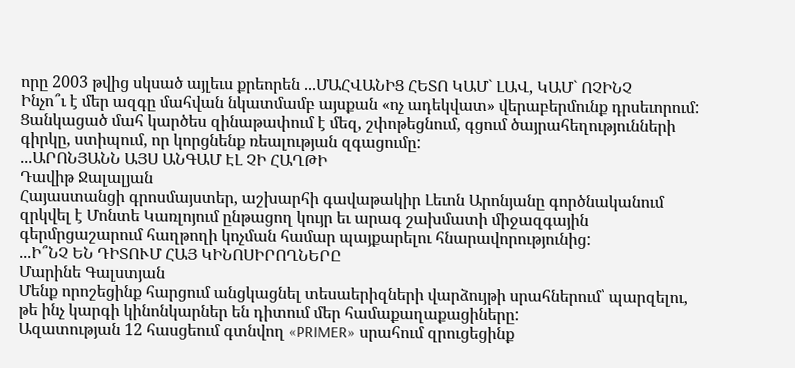որը 2003 թվից սկսած այլեւս քրեորեն ...ՄԱՀՎԱՆԻՑ ՀԵՏՈ ԿԱՄ` ԼԱՎ, ԿԱՄ` ՈՉԻՆՉ
Ինչո՞ւ է մեր ազգը մահվան նկատմամբ այսքան «ոչ ադեկվատ» վերաբերմունք դրսեւորում: Ցանկացած մահ կարծես զինաթափում է մեզ, շփոթեցնում, գցում ծայրահեղությունների գիրկը, ստիպում, որ կորցնենք ռեալության զգացումը:
...ԱՐՈՆՅԱՆՆ ԱՅՍ ԱՆԳԱՄ ԷԼ ՉԻ ՀԱՂԹԻ
Դավիթ Ջալալյան
Հայաստանցի գրոսմայստեր, աշխարհի գավաթակիր Լեւոն Արոնյանը գործնականում զրկվել է Մոնտե Կառլոյում ընթացող կույր եւ արագ շախմատի միջազգային գերմրցաշարում հաղթողի կոչման համար պայքարելու հնարավորությունից:
...Ի՞ՆՉ ԵՆ ԴԻՏՈՒՄ ՀԱՅ ԿԻՆՈՍԻՐՈՂՆԵՐԸ
Մարինե Գալստյան
Մենք որոշեցինք հարցում անցկացնել տեսաերիզների վարձույթի սրահներում՝ պարզելու, թե ինչ կարգի կինոնկարներ են դիտում մեր համաքաղաքացիները:
Ազատության 12 հասցեում գտնվող «PRIMER» սրահում զրուցեցինք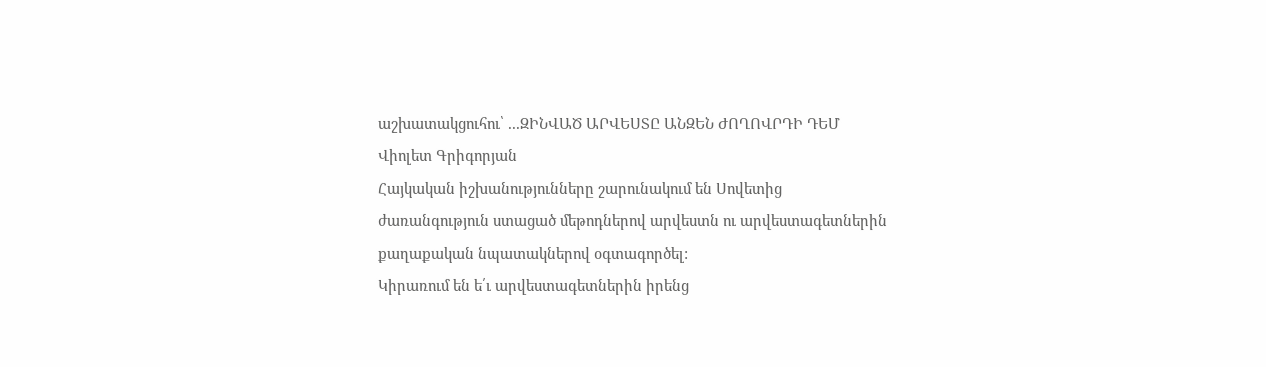աշխատակցուհու՝ ...ԶԻՆՎԱԾ ԱՐՎԵՍՏԸ ԱՆԶԵՆ ԺՈՂՈՎՐԴԻ ԴԵՄ
Վիոլետ Գրիգորյան
Հայկական իշխանությունները շարունակում են Սովետից ժառանգություն ստացած մեթոդներով արվեստն ու արվեստագետներին քաղաքական նպատակներով օգտագործել:
Կիրառում են ե՛ւ արվեստագետներին իրենց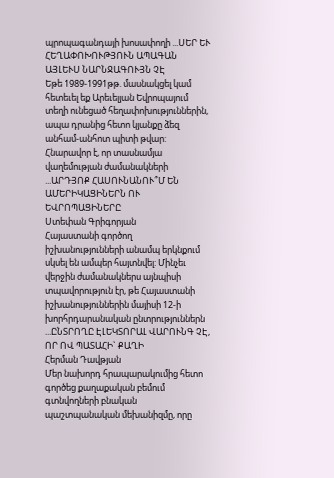պրոպագանդայի խոսափողի ...ՍԵՐ ԵՒ ՀԵՂԱՓՈԽՈՒԹՅՈՒՆ ԱՊԱԳԱՆ ԱՅԼԵՒՍ ՆԱՐՆՋԱԳՈՒՅՆ ՉԷ
Եթե 1989-1991թթ. մասնակցել կամ հետեւել եք Արեւելյան Եվրոպայում տեղի ունեցած հեղափոխություններին, ապա դրանից հետո կյանքը ձեզ անհամ-անհոտ պիտի թվար:
Հնարավոր է, որ տասնամյա վաղեմության ժամանակների ...ԱՐԴՅՈՔ ՀԱՍՈՒՆԱՆՈՒ՞Մ ԵՆ ԱՄԵՐԻԿԱՑԻՆԵՐՆ ՈՒ ԵՎՐՈՊԱՑԻՆԵՐԸ
Ստեփան Գրիգորյան
Հայաստանի գործող իշխանությունների անամպ երկնքում սկսել են ամպեր հայտնվել: Մինչեւ վերջին ժամանակներս այնպիսի տպավորություն էր, թե Հայաստանի իշխանություններին մայիսի 12-ի խորհրդարանական ընտրություններն ...ԸՆՏՐՈՂԸ ԷԼԵԿՏՈՐԱԼ ՎԱՐՈՒՆԳ ՉԷ, ՈՐ ՈՎ ՊԱՏԱՀԻ` ՔԱՂԻ
Հերման Դավթյան
Մեր նախորդ հրապարակումից հետո գործեց քաղաքական բեմում գտնվողների բնական պաշտպանական մեխանիզմը, որը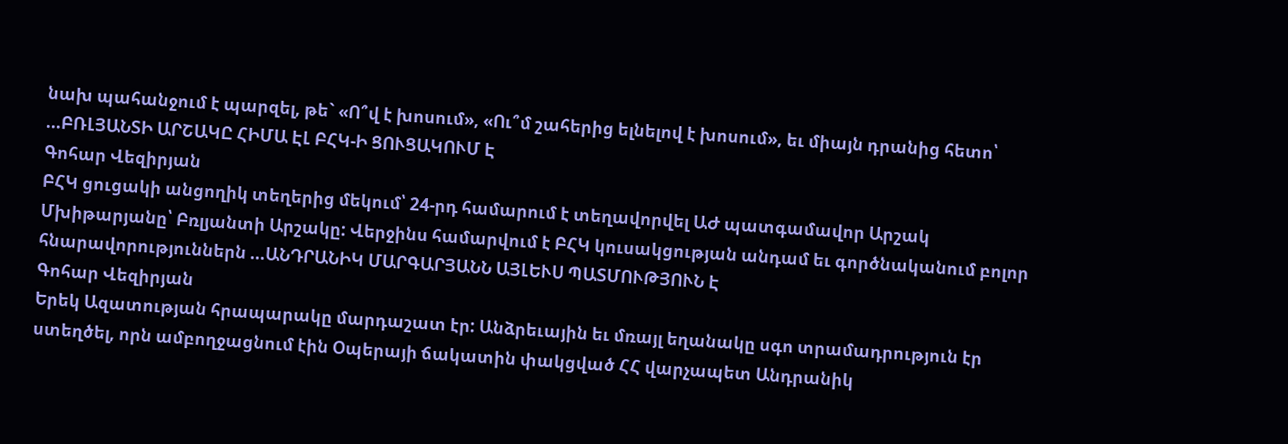նախ պահանջում է պարզել, թե` «Ո՞վ է խոսում», «Ու՞մ շահերից ելնելով է խոսում», եւ միայն դրանից հետո՝ ...ԲՌԼՅԱՆՏԻ ԱՐՇԱԿԸ ՀԻՄԱ ԷԼ ԲՀԿ-Ի ՑՈՒՑԱԿՈՒՄ Է
Գոհար Վեզիրյան
ԲՀԿ ցուցակի անցողիկ տեղերից մեկում՝ 24-րդ համարում է տեղավորվել ԱԺ պատգամավոր Արշակ Մխիթարյանը՝ Բռլյանտի Արշակը: Վերջինս համարվում է ԲՀԿ կուսակցության անդամ եւ գործնականում բոլոր հնարավորություններն ...ԱՆԴՐԱՆԻԿ ՄԱՐԳԱՐՅԱՆՆ ԱՅԼԵՒՍ ՊԱՏՄՈՒԹՅՈՒՆ Է
Գոհար Վեզիրյան
Երեկ Ազատության հրապարակը մարդաշատ էր: Անձրեւային եւ մռայլ եղանակը սգո տրամադրություն էր ստեղծել, որն ամբողջացնում էին Օպերայի ճակատին փակցված ՀՀ վարչապետ Անդրանիկ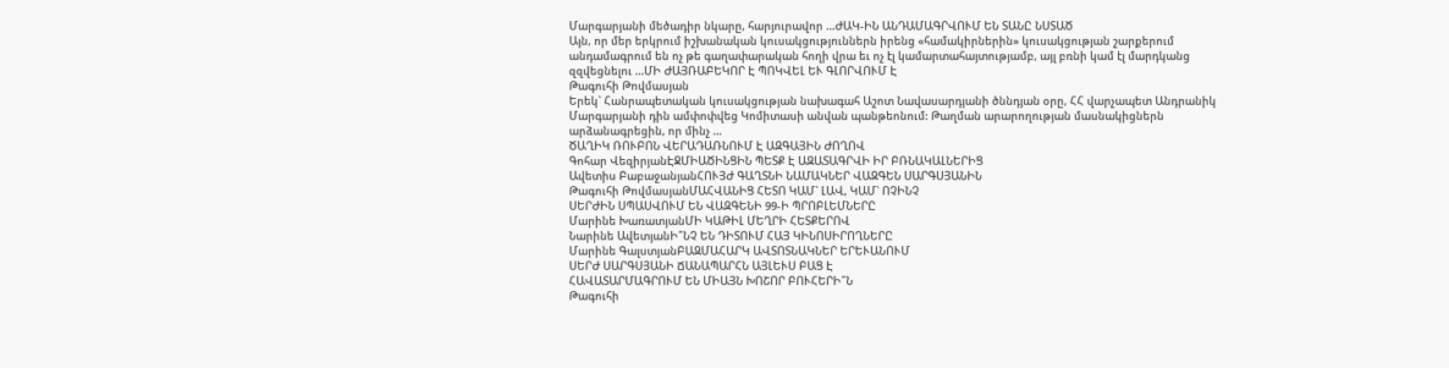Մարգարյանի մեծադիր նկարը, հարյուրավոր ...ԺԱԿ-ԻՆ ԱՆԴԱՄԱԳՐՎՈՒՄ ԵՆ ՏԱՆԸ ՆՍՏԱԾ
Այն, որ մեր երկրում իշխանական կուսակցություններն իրենց «համակիրներին» կուսակցության շարքերում անդամագրում են ոչ թե գաղափարական հողի վրա եւ ոչ էլ կամարտահայտությամբ, այլ բռնի կամ էլ մարդկանց զզվեցնելու ...ՄԻ ԺԱՅՌԱԲԵԿՈՐ Է ՊՈԿՎԵԼ ԵՒ ԳԼՈՐՎՈՒՄ Է
Թագուհի Թովմասյան
Երեկ` Հանրապետական կուսակցության նախագահ Աշոտ Նավասարդյանի ծննդյան օրը, ՀՀ վարչապետ Անդրանիկ Մարգարյանի դին ամփոփվեց Կոմիտասի անվան պանթեոնում: Թաղման արարողության մասնակիցներն արձանագրեցին, որ մինչ ...
ԾԱՂԻԿ ՌՈՒԲՈՆ ՎԵՐԱԴԱՌՆՈՒՄ Է ԱԶԳԱՅԻՆ ԺՈՂՈՎ
Գոհար ՎեզիրյանԷՋՄԻԱԾԻՆՑԻՆ ՊԵՏՔ Է ԱԶԱՏԱԳՐՎԻ ԻՐ ԲՌՆԱԿԱԼՆԵՐԻՑ
Ավետիս ԲաբաջանյանՀՈՒՅԺ ԳԱՂՏՆԻ ՆԱՄԱԿՆԵՐ ՎԱԶԳԵՆ ՍԱՐԳՍՅԱՆԻՆ
Թագուհի ԹովմասյանՄԱՀՎԱՆԻՑ ՀԵՏՈ ԿԱՄ` ԼԱՎ, ԿԱՄ` ՈՉԻՆՉ
ՍԵՐԺԻՆ ՍՊԱՍՎՈՒՄ ԵՆ ՎԱԶԳԵՆԻ 99-Ի ՊՐՈԲԼԵՄՆԵՐԸ
Մարինե ԽառատյանՄԻ ԿԱԹԻԼ ՄԵՂՐԻ ՀԵՏՔԵՐՈՎ
Նարինե ԱվետյանԻ՞ՆՉ ԵՆ ԴԻՏՈՒՄ ՀԱՅ ԿԻՆՈՍԻՐՈՂՆԵՐԸ
Մարինե ԳալստյանԲԱԶՄԱՀԱՐԿ ԱՎՏՈՏՆԱԿՆԵՐ ԵՐԵՒԱՆՈՒՄ
ՍԵՐԺ ՍԱՐԳՍՅԱՆԻ ՃԱՆԱՊԱՐՀՆ ԱՅԼԵՒՍ ԲԱՑ Է
ՀԱՎԱՏԱՐՄԱԳՐՈՒՄ ԵՆ ՄԻԱՅՆ ԽՈՇՈՐ ԲՈՒՀԵՐԻ՞Ն
Թագուհի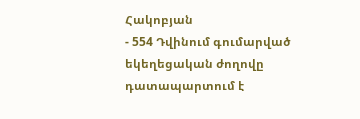Հակոբյան
- 554 Դվինում գումարված եկեղեցական ժողովը դատապարտում է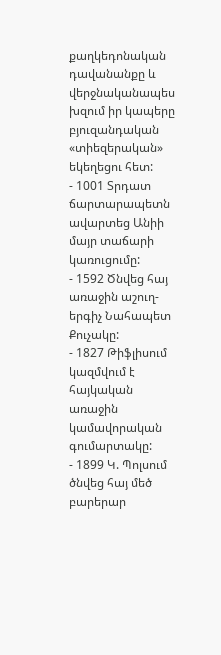քաղկեդոնական դավանանքը և վերջնականապես խզում իր կապերը բյուզանդական «տիեզերական» եկեղեցու հետ:
- 1001 Տրդատ ճարտարապետն ավարտեց Անիի մայր տաճարի կառուցումը:
- 1592 Ծնվեց հայ առաջին աշուղ-երգիչ Նահապետ Քուչակը:
- 1827 Թիֆլիսում կազմվում է հայկական առաջին կամավորական գումարտակը:
- 1899 Կ. Պոլսում ծնվեց հայ մեծ բարերար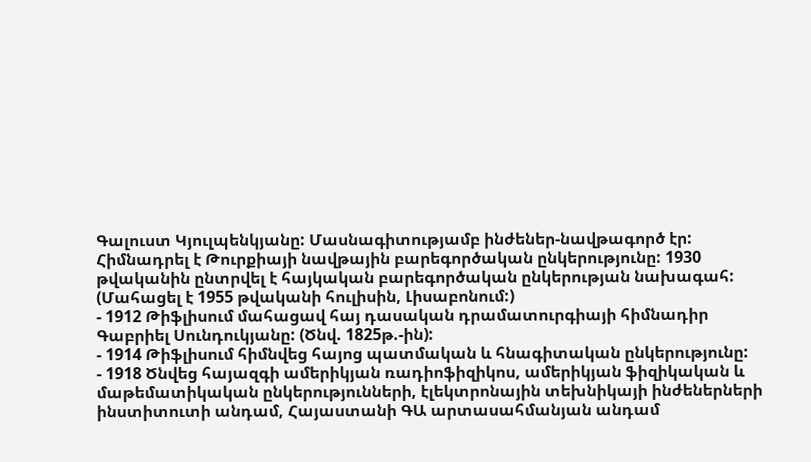Գալուստ Կյուլպենկյանը: Մասնագիտությամբ ինժեներ-նավթագործ էր: Հիմնադրել է Թուրքիայի նավթային բարեգործական ընկերությունը: 1930 թվականին ընտրվել է հայկական բարեգործական ընկերության նախագահ: (Մահացել է 1955 թվականի հուլիսին, Լիսաբոնում:)
- 1912 Թիֆլիսում մահացավ հայ դասական դրամատուրգիայի հիմնադիր Գաբրիել Սունդուկյանը: (Ծնվ. 1825թ.-ին):
- 1914 Թիֆլիսում հիմնվեց հայոց պատմական և հնագիտական ընկերությունը:
- 1918 Ծնվեց հայազգի ամերիկյան ռադիոֆիզիկոս, ամերիկյան ֆիզիկական և մաթեմատիկական ընկերությունների, էլեկտրոնային տեխնիկայի ինժեներների ինստիտուտի անդամ, Հայաստանի ԳԱ արտասահմանյան անդամ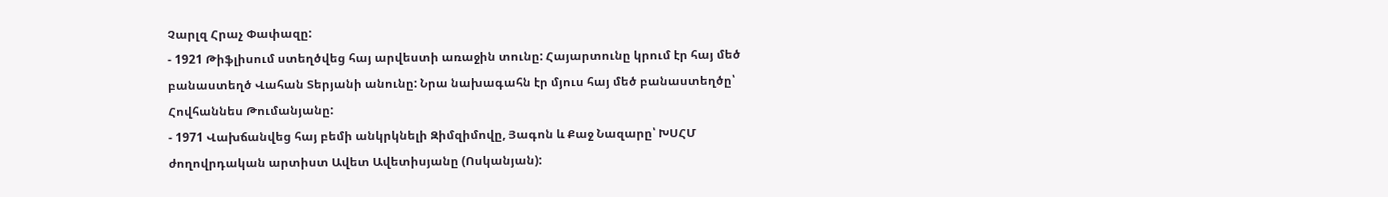Չարլզ Հրաչ Փափազը:
- 1921 Թիֆլիսում ստեղծվեց հայ արվեստի առաջին տունը: Հայարտունը կրում էր հայ մեծ բանաստեղծ Վահան Տերյանի անունը: Նրա նախագահն էր մյուս հայ մեծ բանաստեղծը՝ Հովհաննես Թումանյանը:
- 1971 Վախճանվեց հայ բեմի անկրկնելի Զիմզիմովը, Յագոն և Քաջ Նազարը՝ ԽՍՀՄ ժողովրդական արտիստ Ավետ Ավետիսյանը (Ոսկանյան):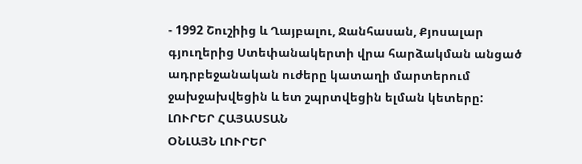- 1992 Շուշիից և Ղայբալու, Ջանհասան, Քյոսալար գյուղերից Ստեփանակերտի վրա հարձակման անցած ադրբեջանական ուժերը կատաղի մարտերում ջախջախվեցին և ետ շպրտվեցին ելման կետերը:
ԼՈՒՐԵՐ ՀԱՅԱՍՏԱՆ
ՕՆԼԱՅՆ ԼՈՒՐԵՐ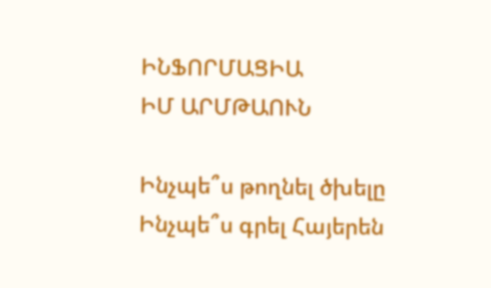ԻՆՖՈՐՄԱՑԻԱ
ԻՄ ԱՐՄԹԱՈՒՆ

Ինչպե՞ս թողնել ծխելը
Ինչպե՞ս գրել Հայերեն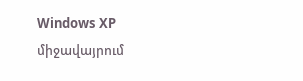Windows XP միջավայրում